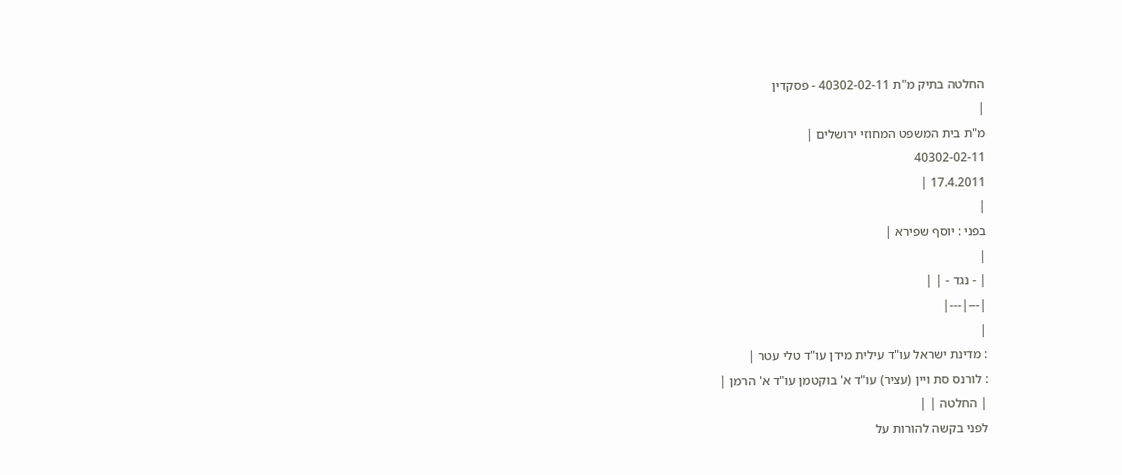החלטה בתיק מ"ת 40302-02-11 - פסקדין
|
מ"ת בית המשפט המחוזי ירושלים |
40302-02-11
17.4.2011 |
|
בפני : יוסף שפירא |
|
| - נגד - | |
|---|---|
|
: מדינת ישראל עו"ד עילית מידן עו"ד טלי עטר |
: לורנס סת ויין (עציר) עו"ד א' בוקטמן עו"ד א' הרמן |
| החלטה | |
לפני בקשה להורות על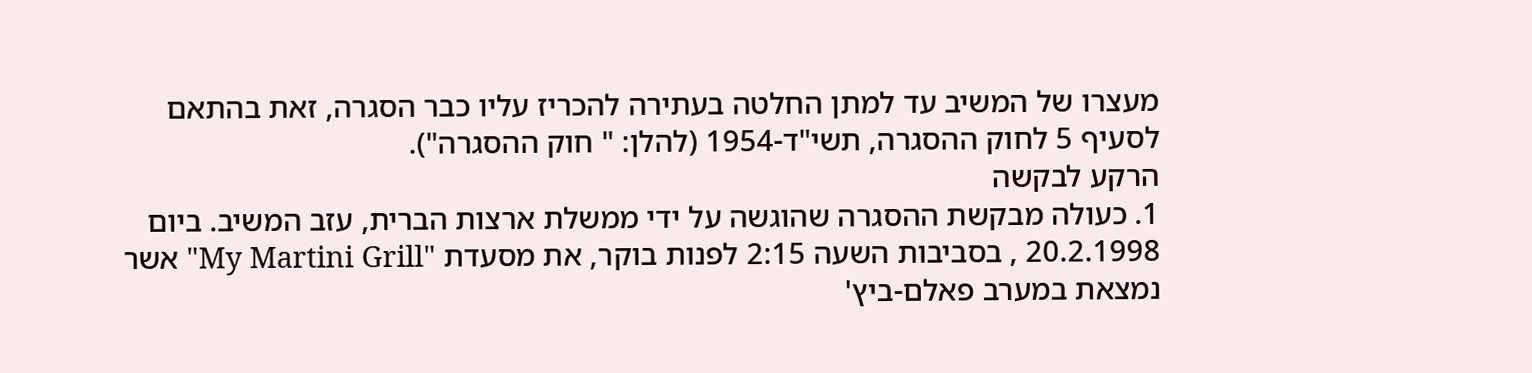מעצרו של המשיב עד למתן החלטה בעתירה להכריז עליו כבר הסגרה, זאת בהתאם לסעיף 5 לחוק ההסגרה, תשי"ד-1954 (להלן: " חוק ההסגרה").
הרקע לבקשה
1. כעולה מבקשת ההסגרה שהוגשה על ידי ממשלת ארצות הברית, עזב המשיב. ביום 20.2.1998 , בסביבות השעה 2:15 לפנות בוקר, את מסעדת "My Martini Grill" אשר נמצאת במערב פאלם-ביץ'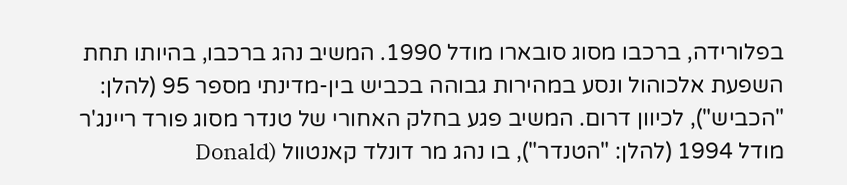בפלורידה, ברכבו מסוג סובארו מודל 1990. המשיב נהג ברכבו, בהיותו תחת השפעת אלכוהול ונסע במהירות גבוהה בכביש בין-מדינתי מספר 95 (להלן: "הכביש"), לכיוון דרום. המשיב פגע בחלק האחורי של טנדר מסוג פורד ריינג'ר מודל 1994 (להלן: "הטנדר"), בו נהג מר דונלד קאנטוול (Donald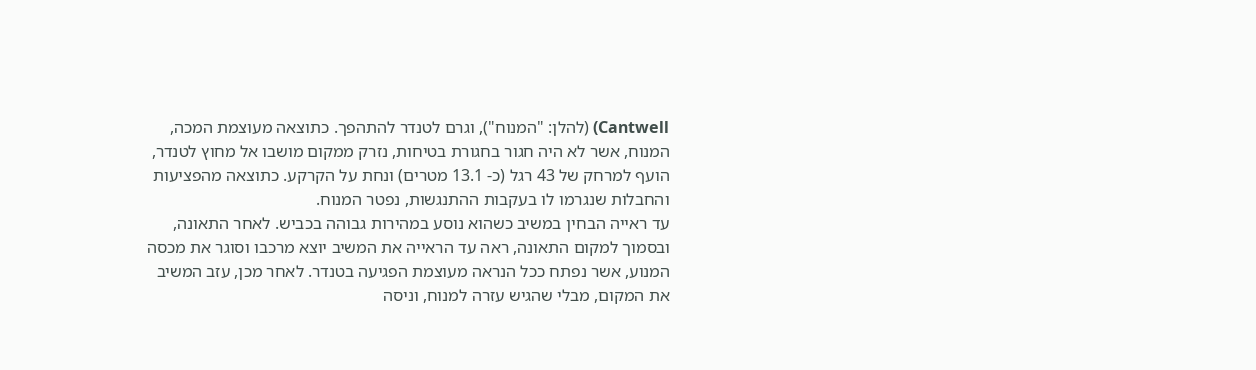Cantwell) (להלן: "המנוח"), וגרם לטנדר להתהפך. כתוצאה מעוצמת המכה, המנוח, אשר לא היה חגור בחגורת בטיחות, נזרק ממקום מושבו אל מחוץ לטנדר, הועף למרחק של 43 רגל (כ- 13.1 מטרים) ונחת על הקרקע. כתוצאה מהפציעות והחבלות שנגרמו לו בעקבות ההתנגשות, נפטר המנוח.
עד ראייה הבחין במשיב כשהוא נוסע במהירות גבוהה בכביש. לאחר התאונה, ובסמוך למקום התאונה, ראה עד הראייה את המשיב יוצא מרכבו וסוגר את מכסה המנוע, אשר נפתח ככל הנראה מעוצמת הפגיעה בטנדר. לאחר מכן, עזב המשיב את המקום, מבלי שהגיש עזרה למנוח, וניסה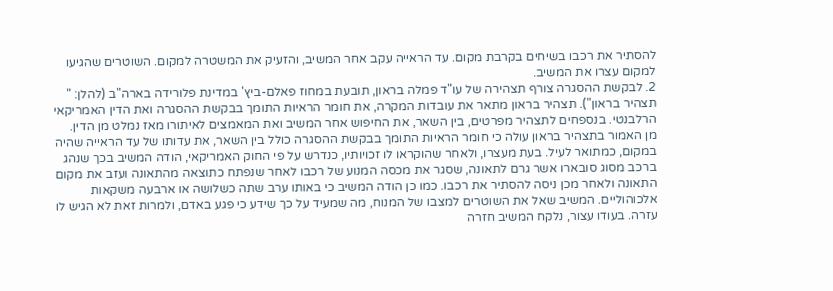להסתיר את רכבו בשיחים בקרבת מקום. עד הראייה עקב אחר המשיב, והזעיק את המשטרה למקום. השוטרים שהגיעו למקום עצרו את המשיב.
2. לבקשת ההסגרה צורף תצהירה של עו"ד פמלה בראון, תובעת במחוז פאלם-ביץ' במדינת פלורידה בארה"ב (להלן: " תצהיר בראון"). תצהיר בראון מתאר את עובדות המקרה, את חומר הראיות התומך בבקשת ההסגרה ואת הדין האמריקאי הרלבנטי. בנספחים לתצהיר מפרטים, בין השאר, את החיפוש אחר המשיב ואת המאמצים לאיתורו מאז נמלט מן הדין.
מן האמור בתצהיר בראון עולה כי חומר הראיות התומך בבקשת ההסגרה כולל בין השאר, את עדותו של עד הראייה שהיה במקום, כמתואר לעיל. בעת מעצרו, ולאחר שהוקראו לו זכויותיו, כנדרש על פי החוק האמריקאי, הודה המשיב בכך שנהג ברכב מסוג סובארו אשר גרם לתאונה, שסגר את מכסה המנוע של רכבו לאחר שנפתח כתוצאה מהתאונה ועזב את מקום התאונה ולאחר מכן ניסה להסתיר את רכבו. כמו כן הודה המשיב כי באותו ערב שתה כשלושה או ארבעה משקאות אלכוהוליים. המשיב שאל את השוטרים למצבו של המנוח, מה שמעיד על כך שידע כי פגע באדם, ולמרות זאת לא הגיש לו עזרה. בעודו עצור, נלקח המשיב חזרה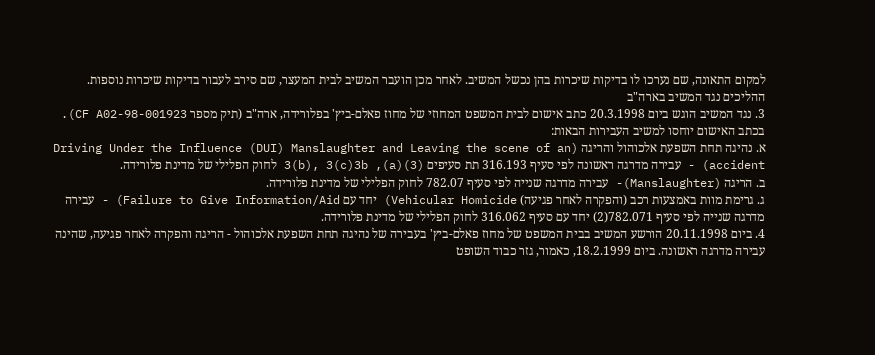למקום התאונה, שם נערכו לו בדיקות שיכרות בהן נכשל המשיב. לאחר מכן הועבר המשיב לבית המעצר, שם סירב לעבור בדיקות שיכרות נוספות.
ההליכים נגד המשיב בארה"ב
3. נגד המשיב הוגש ביום 20.3.1998 כתב אישום לבית המשפט המחוזי של מחוז פאלם-ביץ' בפלורידה, ארה"ב (תיק מספר 98-001923-CF A02). בכתב האישום יוחסו למשיב העבירות הבאות:
א. נהיגה תחת השפעת אלכוהול והריגה (Driving Under the Influence (DUI) Manslaughter and Leaving the scene of an accident) - עבירה מדרגה ראשונה לפי סעיף 316.193 תת סעיפים (3)(a), 3(b), 3(c)3b לחוק הפלילי של מדינת פלורידה.
ב. הריגה (Manslaughter)- עבירה מדרגה שנייה לפי סעיף 782.07 לחוק הפלילי של מדינת פלורידה.
ג. גרימת מוות באמצעות רכב (והפקרה לאחר פגיעה) Vehicular Homicide) יחד עם Failure to Give Information/Aid) - עבירה מדרגה שנייה לפי סעיף 782.071(2) יחד עם סעיף 316.062 לחוק הפלילי של מדינת פלורידה.
4. ביום 20.11.1998 הורשע המשיב בבית המשפט של מחוז פאלם-ביץ' בעבירה של נהיגה תחת השפעת אלכוהול - הריגה והפקרה לאחר פגיעה, שהינה עבירה מדרגה ראשונה. ביום 18.2.1999, כאמור, גזר כבוד השופט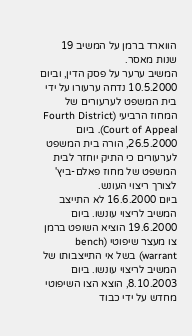הווארד ברמן על המשיב 19 שנות מאסר.
המשיב ערער על פסק הדין, וביום 10.5.2000 נדחה ערעורו על ידי בית המשפט לערעורים של המחוז הרביעי (Fourth District Court of Appeal). ביום 26.5.2000, הורה בית המשפט לערעורים כי התיק יוחזר לבית המשפט של מחוז פאלם-ביץ' לצורך ריצוי העונש.
ביום 16.6.2000 לא התייצב המשיב לריצוי עונשו. ביום 19.6.2000 הוציא השופט ברמן צו מעצר שיפוטי (bench warrant) בשל אי התייצבותו של המשיב לריצוי עונשו. ביום 8.10.2003, הוצא הצו השיפוטי מחדש על ידי כבוד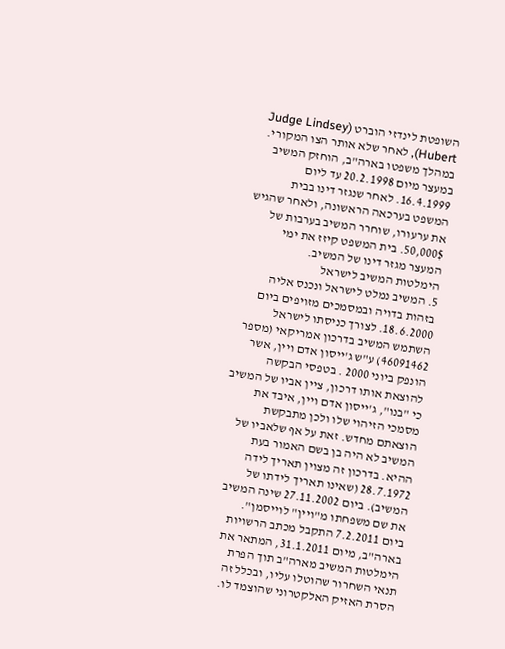השופטת לינדזי הוברט (Judge Lindsey Hubert), לאחר שלא אותר הצו המקורי.
במהלך משפטו בארה"ב, הוחזק המשיב במעצר מיום 20.2.1998 עד ליום 16.4.1999. לאחר שנגזר דינו בבית המשפט בערכאה הראשונה, ולאחר שהגיש את ערעורו, שוחרר המשיב בערבות של 50,000$. בית המשפט קיזז את ימי המעצר מגזר דינו של המשיב.
הימלטות המשיב לישראל
5. המשיב נמלט לישראל ונכנס אליה בזהות בדויה ובמסמכים מזויפים ביום 18.6.2000. לצורך כניסתו לישראל השתמש המשיב בדרכון אמריקאי (מספר 46091462) ע"ש ג'ייסון אדם ויין, אשר הונפק ביוני 2000 . בטפסי הבקשה להוצאת אותו דרכון, ציין אביו של המשיב כי "בנו", ג'ייסון אדם ויין, איבד את מסמכי הזיהוי שלו ולכן מתבקשת הוצאתם מחדש. זאת על אף שלאביו של המשיב לא היה בן בשם האמור בעת ההיא. בדרכון זה מצוין תאריך לידה 28.7.1972 (שאינו תאריך לידתו של המשיב). ביום 27.11.2002 שינה המשיב את שם משפחתו מ"ויין" לוייסמן".
ביום 7.2.2011 התקבל מכתב הרשויות בארה"ב, מיום 31.1.2011, המתאר את הימלטות המשיב מארה"ב תוך הפרת תנאי השחרור שהוטלו עליו, ובכלל זה הסרת האזיק האלקטרוני שהוצמד לו.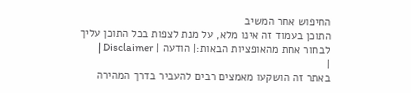החיפוש אחר המשיב
התוכן בעמוד זה אינו מלא, על מנת לצפות בכל התוכן עליך לבחור אחת מהאופציות הבאות:| הודעה | Disclaimer |
|
באתר זה הושקעו מאמצים רבים להעביר בדרך המהירה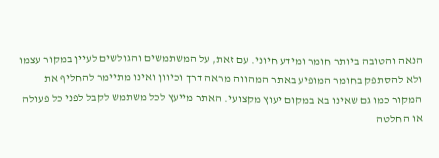הנאה והטובה ביותר חומר ומידע חיוני. עם זאת, על המשתמשים והגולשים לעיין במקור עצמו ולא להסתפק בחומר המופיע באתר המהווה מראה דרך וכיוון ואינו מתיימר להחליף את המקור כמו גם שאינו בא במקום יעוץ מקצועי. האתר מייעץ לכל משתמש לקבל לפני כל פעולה או החלטה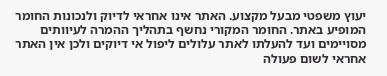יעוץ משפטי מבעל מקצוע. האתר אינו אחראי לדיוק ולנכונות החומר המופיע באתר. החומר המקורי נחשף בתהליך ההמרה לעיוותים מסויימים ועד להעלתו לאתר עלולים ליפול אי דיוקים ולכן אין האתר אחראי לשום פעולה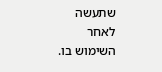שתעשה לאחר השימוש בו.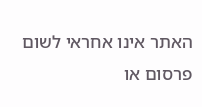האתר אינו אחראי לשום פרסום או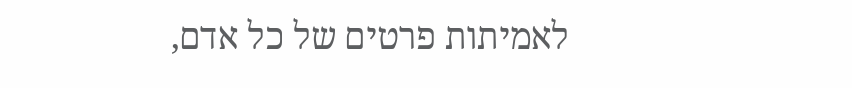לאמיתות פרטים של כל אדם,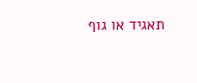תאגיד או גוף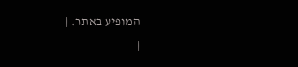המופיע באתר. |
|